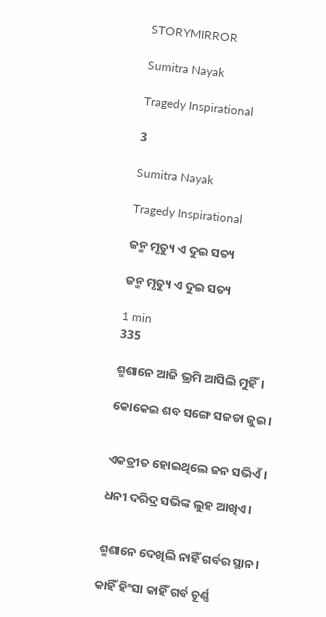STORYMIRROR

Sumitra Nayak

Tragedy Inspirational

3

Sumitra Nayak

Tragedy Inspirational

ଜନ୍ମ ମୃତ୍ୟୁ ଏ ଦୁଇ ସତ୍ୟ

ଜନ୍ମ ମୃତ୍ୟୁ ଏ ଦୁଇ ସତ୍ୟ

1 min
335

ଶ୍ମଶାନେ ଆଜି ଭ୍ରମି ଆସିଲି ମୁହିଁ।

କୋକେଇ ଶବ ସଙ୍ଗେ ସଜଡା ଜୁଇ।


ଏକତ୍ରୀତ ହୋଇଥିଲେ ଜନ ସଭିଏଁ।

ଧନୀ ଦରିଦ୍ର ସଭିଙ୍କ ଲୁହ ଆଖିଏ।


ଶ୍ମଶାନେ ଦେଖିଲି ନାହିଁ ଗର୍ବର ସ୍ଥାନ।

କାହିଁ ହିଂସା କାହିଁ ଗର୍ବ ଚୂର୍ଣ୍ଣ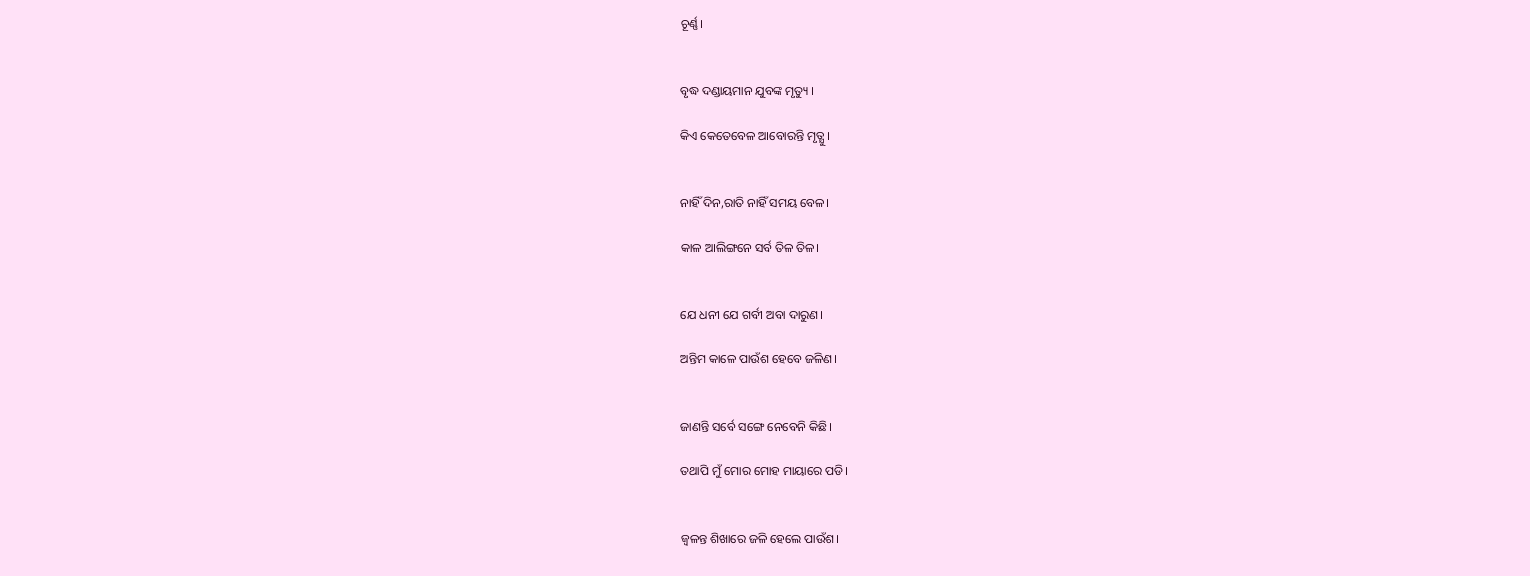ଚୂର୍ଣ୍ଣ।


ବୃଦ୍ଧ ଦଣ୍ଡାୟମାନ ଯୁବଙ୍କ ମୃତ୍ୟୁ ।

କିଏ କେତେବେଳ ଆବୋରନ୍ତି ମୃତ୍ଯୁ ।


ନାହିଁ ଦିନ,ରାତି ନାହିଁ ସମୟ ବେଳ।

କାଳ ଆଲିଙ୍ଗନେ ସର୍ବ ତିଳ ତିଳ।


ଯେ ଧନୀ ଯେ ଗର୍ବୀ ଅବା ଦାରୁଣ।

ଅନ୍ତିମ କାଳେ ପାଉଁଶ ହେବେ ଜଳିଣ।


ଜାଣନ୍ତି ସର୍ବେ ସଙ୍ଗେ ନେବେନି କିଛି।

ତଥାପି ମୁଁ ମୋର ମୋହ ମାୟାରେ ପଡି।


ଜ୍ୱଳନ୍ତ ଶିଖାରେ ଜଳି ହେଲେ ପାଉଁଶ।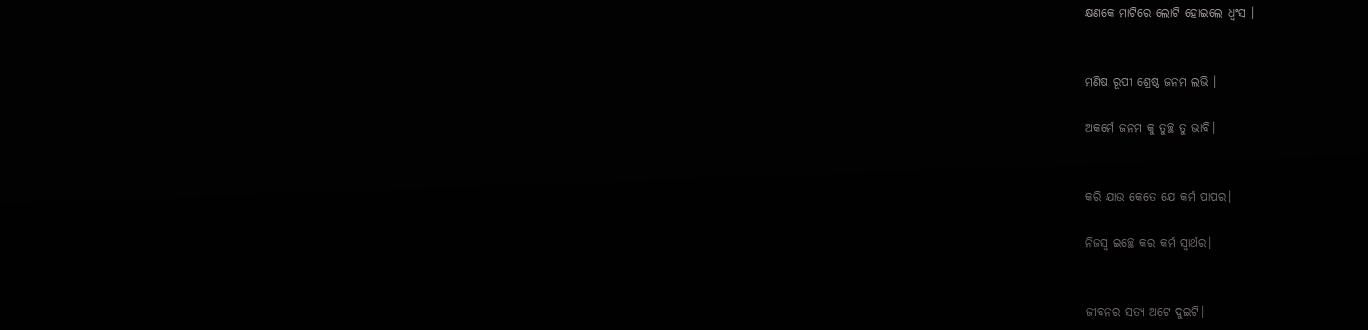କ୍ଷଣକେ ମାଟିରେ ଲୋଟି ହୋଇଲେ ଧ୍ବଂସ ।


ମଣିଷ ରୂପୀ ଶ୍ରେଷ୍ଠ ଜନମ ଲଭି ।

ଅକର୍ମେ ଜନମ କୁ ତୁଚ୍ଛ ତୁ ଭାବି।


କରି ଯାଉ କେତେ ଯେ କର୍ମ ପାପର।

ନିଜସ୍ଵ ଇଚ୍ଛେ କର କର୍ମ ସ୍ୱାର୍ଥର।


ଜୀବନର ସତ୍ୟ ଅଟେ ଦୁଇଟି।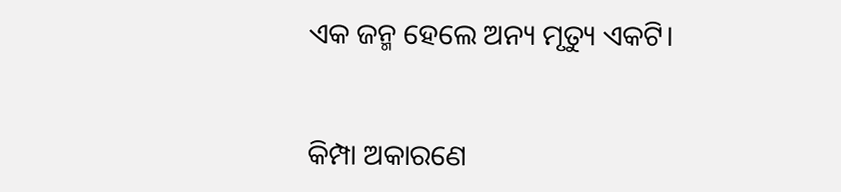ଏକ ଜନ୍ମ ହେଲେ ଅନ୍ୟ ମୃତ୍ୟୁ ଏକଟି।


କିମ୍ପା ଅକାରଣେ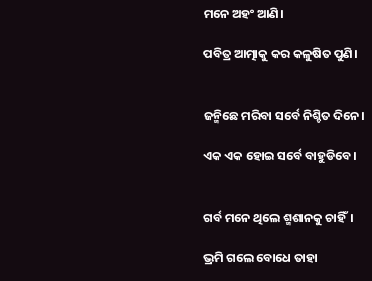ମନେ ଅହଂ ଆଣି।

ପବିତ୍ର ଆତ୍ମାକୁ କର କଳୁଷିତ ପୁଣି।


ଜନ୍ମିଛେ ମରିବା ସର୍ବେ ନିଶ୍ଚିତ ଦିନେ।

ଏକ ଏକ ହୋଇ ସର୍ବେ ବାହୁଡିବେ।


ଗର୍ବ ମନେ ଥିଲେ ଶ୍ମଶାନକୁ ଚାହିଁ।

ଭ୍ରମି ଗଲେ ବୋଧେ ତାହା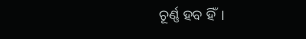ଚୂର୍ଣ୍ଣ ହବ ହିଁ।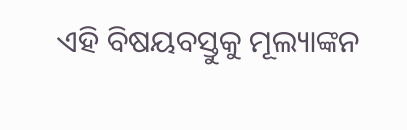ଏହି ବିଷୟବସ୍ତୁକୁ ମୂଲ୍ୟାଙ୍କନ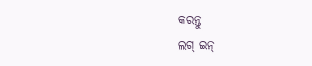କରନ୍ତୁ
ଲଗ୍ ଇନ୍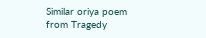Similar oriya poem from Tragedy